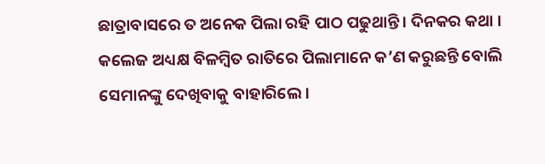ଛାତ୍ରାବାସରେ ତ ଅନେକ ପିଲା ରହି ପାଠ ପଢୁଥାନ୍ତି । ଦିନକର କଥା । କଲେଜ ଅଧ୍ୟକ୍ଷ ବିଳମ୍ବିତ ରାତିରେ ପିଲାମାନେ କ’ଣ କରୁଛନ୍ତି ବୋଲି ସେମାନଙ୍କୁ ଦେଖିବାକୁ ବାହାରିଲେ ।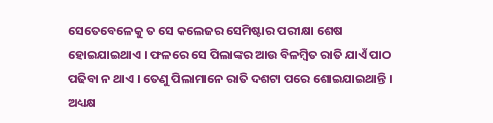ସେତେବେଳେକୁ ତ ସେ କଲେଜର ସେମିଷ୍ଟାର ପରୀକ୍ଷା ଶେଷ ହୋଇଯାଇଥାଏ । ଫଳରେ ସେ ପିଲାଙ୍କର ଆଉ ବିଳମ୍ବିତ ରାତି ଯାଏଁ ପାଠ ପଢିବା ନ ଥାଏ । ତେଣୁ ପିଲାମାନେ ରାତି ଦଶଟା ପରେ ଶୋଇଯାଇଥାନ୍ତି ।
ଅଧ୍ୟକ୍ଷ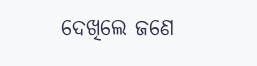ଦେଖିଲେ ଜଣେ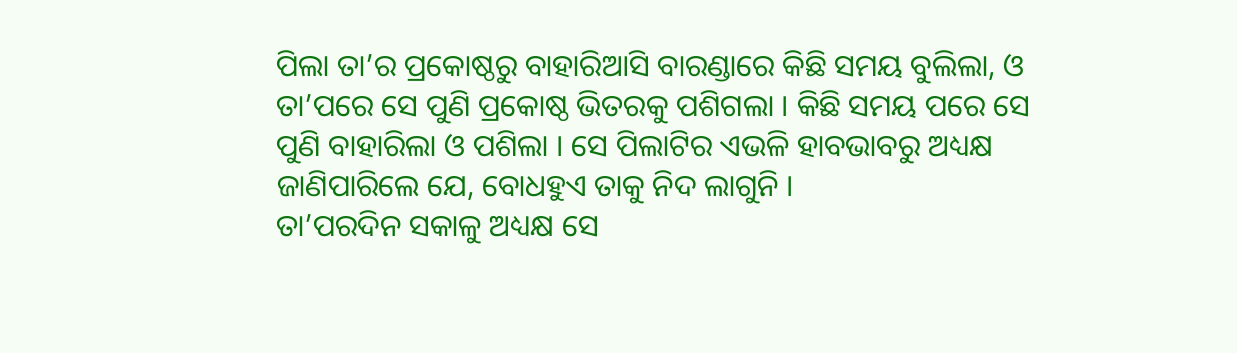ପିଲା ତା’ର ପ୍ରକୋଷ୍ଠରୁ ବାହାରିଆସି ବାରଣ୍ଡାରେ କିଛି ସମୟ ବୁଲିଲା, ଓ ତା’ପରେ ସେ ପୁଣି ପ୍ରକୋଷ୍ଠ ଭିତରକୁ ପଶିଗଲା । କିଛି ସମୟ ପରେ ସେ ପୁଣି ବାହାରିଲା ଓ ପଶିଲା । ସେ ପିଲାଟିର ଏଭଳି ହାବଭାବରୁ ଅଧ୍ୟକ୍ଷ ଜାଣିପାରିଲେ ଯେ, ବୋଧହୁଏ ତାକୁ ନିଦ ଲାଗୁନି ।
ତା’ପରଦିନ ସକାଳୁ ଅଧ୍ୟକ୍ଷ ସେ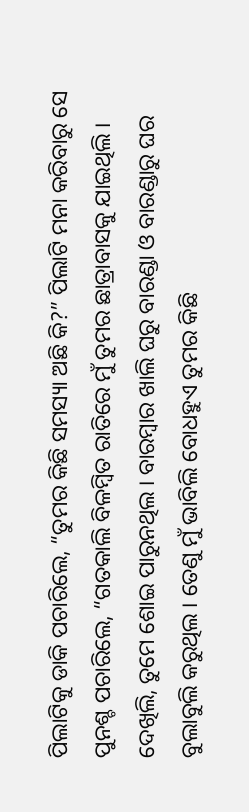ପିଲାଟିକୁ ଡାକି ପଚାରିଲେ, “ତୁମର କିଛି ସମସ୍ୟା ଅଛି କି?” ପିଲାଟି ମନା କରିବାରୁ ସେ ପୁନଶ୍ଚ ପଚାରିଲେ, “ଗତକାଲି ବିଳମ୍ବିତ ରାତିରେ ମୁଁ ତୁମର ଛାତ୍ରାବାସକୁ ଯାଇଥିଲି । ଦେଖିଲି, ତୁମେ ଶୋଇ ପାରୁନଥିଲ । ବାରମ୍ବାର ଖାଲି ଘରୁ ବାରଣ୍ଡା ଓ ବାରଣ୍ଡାରୁ ଘର ବୁଲାବୁଲି କରୁଥିଲ । ତେଣୁ ମୁଁ ଭାବିଲି ବୋଧହୁଏ ତୁମର କିଛି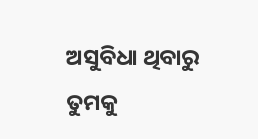ଅସୁବିଧା ଥିବାରୁ ତୁମକୁ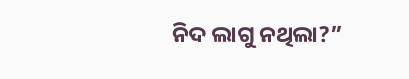ନିଦ ଲାଗୁ ନଥିଲା?”